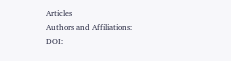Articles
Authors and Affiliations:
DOI: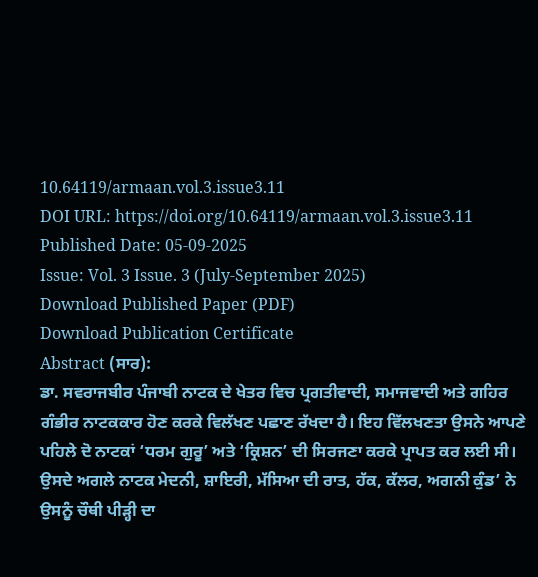10.64119/armaan.vol.3.issue3.11
DOI URL: https://doi.org/10.64119/armaan.vol.3.issue3.11
Published Date: 05-09-2025
Issue: Vol. 3 Issue. 3 (July-September 2025)
Download Published Paper (PDF)
Download Publication Certificate
Abstract (ਸਾਰ):
ਡਾ. ਸਵਰਾਜਬੀਰ ਪੰਜਾਬੀ ਨਾਟਕ ਦੇ ਖੇਤਰ ਵਿਚ ਪ੍ਰਗਤੀਵਾਦੀ, ਸਮਾਜਵਾਦੀ ਅਤੇ ਗਹਿਰ ਗੰਭੀਰ ਨਾਟਕਕਾਰ ਹੋਣ ਕਰਕੇ ਵਿਲੱਖਣ ਪਛਾਣ ਰੱਖਦਾ ਹੈ। ਇਹ ਵਿੱਲਖਣਤਾ ਉਸਨੇ ਆਪਣੇ ਪਹਿਲੇ ਦੋ ਨਾਟਕਾਂ ‘ਧਰਮ ਗੁਰੂ’ ਅਤੇ ‘ਕ੍ਰਿਸ਼ਨ’ ਦੀ ਸਿਰਜਣਾ ਕਰਕੇ ਪ੍ਰਾਪਤ ਕਰ ਲਈ ਸੀ। ਉਸਦੇ ਅਗਲੇ ਨਾਟਕ ਮੇਦਨੀ, ਸ਼ਾਇਰੀ, ਮੱਸਿਆ ਦੀ ਰਾਤ, ਹੱਕ, ਕੱਲਰ, ਅਗਨੀ ਕੁੰਡ’ ਨੇ ਉਸਨੂੰ ਚੌਥੀ ਪੀੜ੍ਹੀ ਦਾ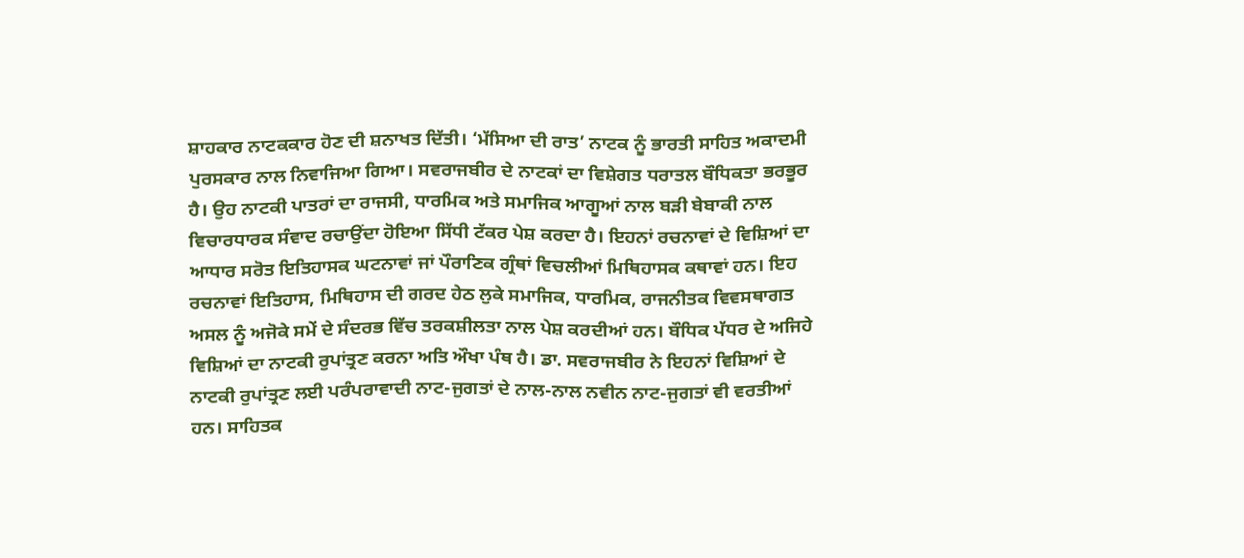ਸ਼ਾਹਕਾਰ ਨਾਟਕਕਾਰ ਹੋਣ ਦੀ ਸ਼ਨਾਖਤ ਦਿੱਤੀ। ‘ਮੱਸਿਆ ਦੀ ਰਾਤ’ ਨਾਟਕ ਨੂੰ ਭਾਰਤੀ ਸਾਹਿਤ ਅਕਾਦਮੀ ਪੁਰਸਕਾਰ ਨਾਲ ਨਿਵਾਜਿਆ ਗਿਆ। ਸਵਰਾਜਬੀਰ ਦੇ ਨਾਟਕਾਂ ਦਾ ਵਿਸ਼ੇਗਤ ਧਰਾਤਲ ਬੌਧਿਕਤਾ ਭਰਭੂਰ ਹੈ। ਉਹ ਨਾਟਕੀ ਪਾਤਰਾਂ ਦਾ ਰਾਜਸੀ, ਧਾਰਮਿਕ ਅਤੇ ਸਮਾਜਿਕ ਆਗੂਆਂ ਨਾਲ ਬੜੀ ਬੇਬਾਕੀ ਨਾਲ ਵਿਚਾਰਧਾਰਕ ਸੰਵਾਦ ਰਚਾਉਂਦਾ ਹੋਇਆ ਸਿੱਧੀ ਟੱਕਰ ਪੇਸ਼ ਕਰਦਾ ਹੈ। ਇਹਨਾਂ ਰਚਨਾਵਾਂ ਦੇ ਵਿਸ਼ਿਆਂ ਦਾ ਆਧਾਰ ਸਰੋਤ ਇਤਿਹਾਸਕ ਘਟਨਾਵਾਂ ਜਾਂ ਪੌਰਾਣਿਕ ਗ੍ਰੰਥਾਂ ਵਿਚਲੀਆਂ ਮਿਥਿਹਾਸਕ ਕਥਾਵਾਂ ਹਨ। ਇਹ ਰਚਨਾਵਾਂ ਇਤਿਹਾਸ, ਮਿਥਿਹਾਸ ਦੀ ਗਰਦ ਹੇਠ ਲੁਕੇ ਸਮਾਜਿਕ, ਧਾਰਮਿਕ, ਰਾਜਨੀਤਕ ਵਿਵਸਥਾਗਤ ਅਸਲ ਨੂੰ ਅਜੋਕੇ ਸਮੇਂ ਦੇ ਸੰਦਰਭ ਵਿੱਚ ਤਰਕਸ਼ੀਲਤਾ ਨਾਲ ਪੇਸ਼ ਕਰਦੀਆਂ ਹਨ। ਬੌਧਿਕ ਪੱਧਰ ਦੇ ਅਜਿਹੇ ਵਿਸ਼ਿਆਂ ਦਾ ਨਾਟਕੀ ਰੁਪਾਂਤ੍ਰਣ ਕਰਨਾ ਅਤਿ ਔਖਾ ਪੰਥ ਹੈ। ਡਾ. ਸਵਰਾਜਬੀਰ ਨੇ ਇਹਨਾਂ ਵਿਸ਼ਿਆਂ ਦੇ ਨਾਟਕੀ ਰੁਪਾਂਤ੍ਰਣ ਲਈ ਪਰੰਪਰਾਵਾਦੀ ਨਾਟ-ਜੁਗਤਾਂ ਦੇ ਨਾਲ-ਨਾਲ ਨਵੀਨ ਨਾਟ-ਜੁਗਤਾਂ ਵੀ ਵਰਤੀਆਂ ਹਨ। ਸਾਹਿਤਕ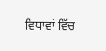ਵਿਧਾਵਾਂ ਵਿੱਚ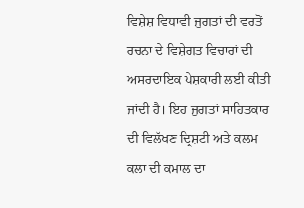ਵਿਸ਼ੇਸ਼ ਵਿਧਾਵੀ ਜੁਗਤਾਂ ਦੀ ਵਰਤੋਂ ਰਚਨਾ ਦੇ ਵਿਸ਼ੇਗਤ ਵਿਚਾਰਾਂ ਦੀ ਅਸਰਦਾਇਕ ਪੇਸ਼ਕਾਰੀ ਲਈ ਕੀਤੀ ਜਾਂਦੀ ਹੈ। ਇਹ ਜੁਗਤਾਂ ਸਾਹਿਤਕਾਰ ਦੀ ਵਿਲੱਖਣ ਦ੍ਰਿਸ਼ਟੀ ਅਤੇ ਕਲਮ ਕਲਾ ਦੀ ਕਮਾਲ ਦਾ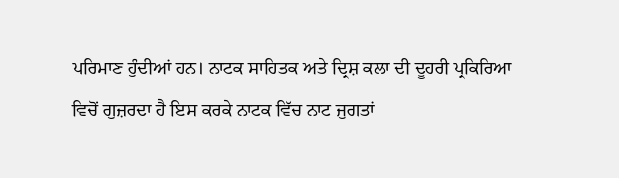ਪਰਿਮਾਣ ਹੁੰਦੀਆਂ ਹਨ। ਨਾਟਕ ਸਾਹਿਤਕ ਅਤੇ ਦ੍ਰਿਸ਼ ਕਲਾ ਦੀ ਦੂਹਰੀ ਪ੍ਰਕਿਰਿਆ ਵਿਚੋਂ ਗੁਜ਼ਰਦਾ ਹੈ ਇਸ ਕਰਕੇ ਨਾਟਕ ਵਿੱਚ ਨਾਟ ਜੁਗਤਾਂ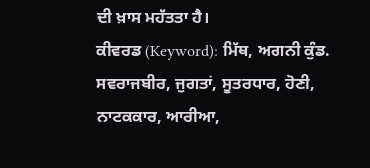ਦੀ ਖ਼ਾਸ ਮਹੱਤਤਾ ਹੈ।
ਕੀਵਰਡ (Keyword): ਮਿੱਥ, ਅਗਨੀ ਕੁੰਡ. ਸਵਰਾਜਬੀਰ, ਜੁਗਤਾਂ, ਸੂਤਰਧਾਰ, ਹੋਣੀ, ਨਾਟਕਕਾਰ, ਆਰੀਆ,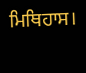ਮਿਥਿਹਾਸ।